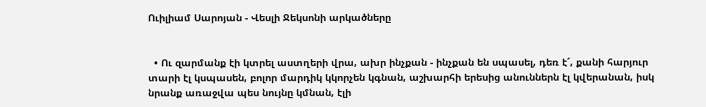Ուիլիամ Սարոյան - Վեսլի Ջեկսոնի արկածները


  • Ու զարմանք էի կտրել աստղերի վրա, ախր ինչքան - ինչքան են սպասել, դեռ է՜, քանի հարյուր տարի էլ կսպասեն, բոլոր մարդիկ կկորչեն կգնան, աշխարհի երեսից անուններն էլ կվերանան, իսկ նրանք առաջվա պես նույնը կմնան, էլի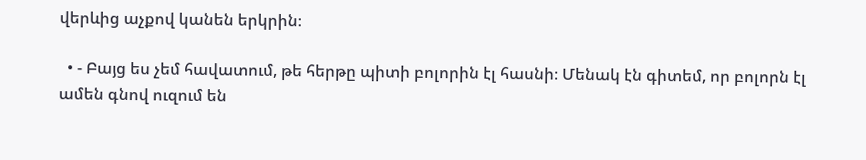վերևից աչքով կանեն երկրին։

  • - Բայց ես չեմ հավատում, թե հերթը պիտի բոլորին էլ հասնի։ Մենակ էն գիտեմ, որ բոլորն էլ ամեն գնով ուզում են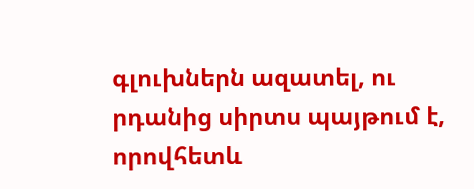գլուխներն ազատել, ու րդանից սիրտս պայթում է, որովհետև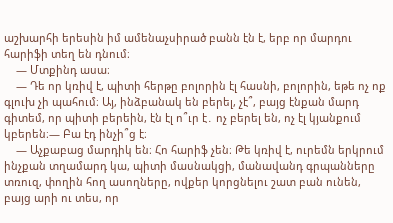աշխարհի երեսին իմ ամենաչսիրած բանն էն է, երբ որ մարդու հարիֆի տեղ են դնում։
    ― Մտքինդ ասա։
    ― Դե որ կռիվ է, պիտի հերթը բոլորին էլ հասնի, բոլորին, եթե ոչ ոք գլուխ չի պահում։ Այ, ինձբանակ են բերել, չէ՞, բայց էնքան մարդ գիտեմ, որ պիտի բերեին, էն էլ ո՞ւր է․ ոչ բերել են, ոչ էլ կյանքում կբերեն։― Բա էդ ինչի՞ց է։
    ― Աչքաբաց մարդիկ են։ Հո հարիֆ չեն։ Թե կռիվ է, ուրեմն երկրում ինչքան տղամարդ կա, պիտի մասնակցի, մանավանդ գրպանները տռուզ, փողին հող ասողները, ովքեր կորցնելու շատ բան ունեն, բայց արի ու տես, որ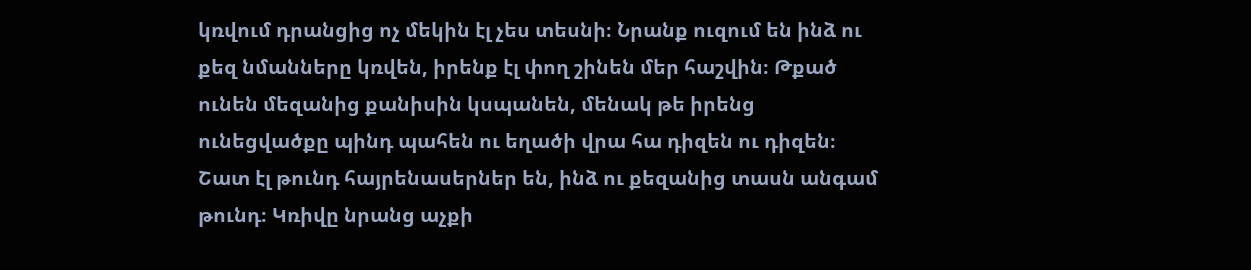կռվում դրանցից ոչ մեկին էլ չես տեսնի։ Նրանք ուզում են ինձ ու քեզ նմանները կռվեն, իրենք էլ փող շինեն մեր հաշվին։ Թքած ունեն մեզանից քանիսին կսպանեն, մենակ թե իրենց ունեցվածքը պինդ պահեն ու եղածի վրա հա դիզեն ու դիզեն։ Շատ էլ թունդ հայրենասերներ են, ինձ ու քեզանից տասն անգամ թունդ։ Կռիվը նրանց աչքի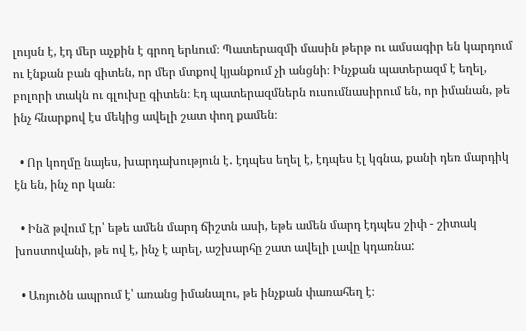լույսն է, էդ մեր աչքին է գրող երևում։ Պատերազմի մասին թերթ ու ամսագիր են կարդում ու էնքան բան գիտեն, որ մեր մտքով կյանքում չի անցնի։ Ինչքան պատերազմ է եղել, բոլորի տակն ու գլուխը գիտեն։ Էդ պատերազմներն ուսումնասիրում են, որ իմանան, թե ինչ հնարքով էս մեկից ավելի շատ փող քամեն։

  • Որ կողմը նայես, խարդախություն է․ էդպես եղել է, էդպես էլ կգնա, քանի դեռ մարդիկ էն են, ինչ որ կան։

  • Ինձ թվում էր՝ եթե ամեն մարդ ճիշտն ասի, եթե ամեն մարդ էդպես շիփ - շիտակ խոստովանի, թե ով է, ինչ է արել, աշխարհը շատ ավելի լավը կդառնա:

  • Առյուծն ապրում է՝ առանց իմանալու, թե ինչքան փառահեղ է։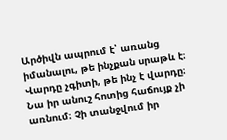Արծիվն ապրում է՝ առանց իմանալու, թե ինչքան սրաթև է։ Վարդը չգիտի, թե ինչ է վարդը։ Նա իր անուշ հոտից հաճույք չի առնում։ Չի տանջվում իր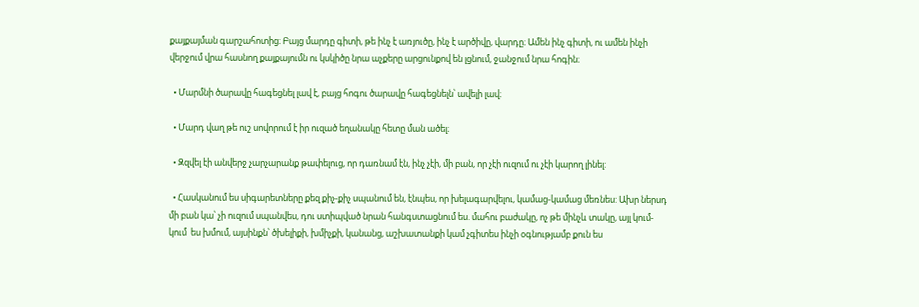քայքայման գարշահոտից։ Բայց մարդը գիտի, թե ինչ է առյուծը, ինչ է արծիվը, վարդը։ Ամեն ինչ գիտի, ու ամեն ինչի վերջում վրա հասնող քայքայումն ու կսկիծը նրա աչքերը արցունքով են լցնում, ջանջում նրա հոգին։

  • Մարմնի ծարավը հագեցնել լավ է, բայց հոգու ծարավը հագեցնելն՝ ավելի լավ։

  • Մարդ վաղ թե ուշ սովորում է իր ուզած եղանակը հետը ման ածել։

  • Զզվել էի անվերջ չարչարանք թափելուց, որ դառնամ էն, ինչ չէի, մի բան, որ չէի ուզում ու չէի կարող լինել:

  • Հասկանում ես սիգարետները քեզ քիչ-քիչ սպանում են, էնպես, որ խելագարվելու, կամաց-կամաց մեռնես: Ախր ներսդ մի բան կա՝ չի ուզում սպանվես, դու ստիպված նրան հանգստացնում ես. մահու բաժակը, ոչ թե մինչև տակը, այլ կում-կում  ես խմում, այսինքն՝ ծխելիքի, խմիչքի, կանանց, աշխատանքի կամ չգիտես ինչի օգնությամբ քուն ես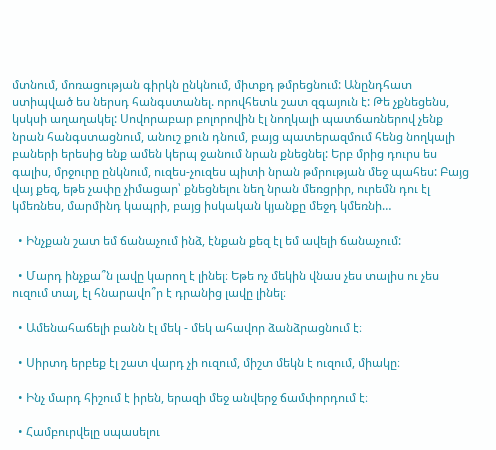մտնում, մոռացության գիրկն ընկնում, միտքդ թմրեցնում: Անընդհատ ստիպված ես ներսդ հանգստանել. որովհետև շատ զգայուն է: Թե չքնեցենս, կսկսի աղաղակել: Սովորաբար բոլորովին էլ նողկալի պատճառներով չենք նրան հանգստացնում, անուշ քուն դնում, բայց պատերազմում հենց նողկալի բաների երեսից ենք ամեն կերպ ջանում նրան քնեցնել: Երբ մրից դուրս ես գալիս, մրջուրը ընկնում, ուզես-չուզես պիտի նրան թմրության մեջ պահես: Բայց վայ քեզ, եթե չափը չիմացար՝ քնեցնելու նեղ նրան մեռցրիր, ուրեմն դու էլ կմեռնես, մարմինդ կապրի, բայց իսկական կյանքը մեջդ կմեռնի…

  • Ինչքան շատ եմ ճանաչում ինձ, էնքան քեզ էլ եմ ավելի ճանաչում:

  • Մարդ ինչքա՞ն լավը կարող է լինել։ Եթե ոչ մեկին վնաս չես տալիս ու չես ուզում տալ, էլ հնարավո՞ր է դրանից լավը լինել։

  • Ամենահաճելի բանն էլ մեկ - մեկ ահավոր ձանձրացնում է։

  • Սիրտդ երբեք էլ շատ վարդ չի ուզում, միշտ մեկն է ուզում, միակը։

  • Ինչ մարդ հիշում է իրեն, երազի մեջ անվերջ ճամփորդում է։

  • Համբուրվելը սպասելու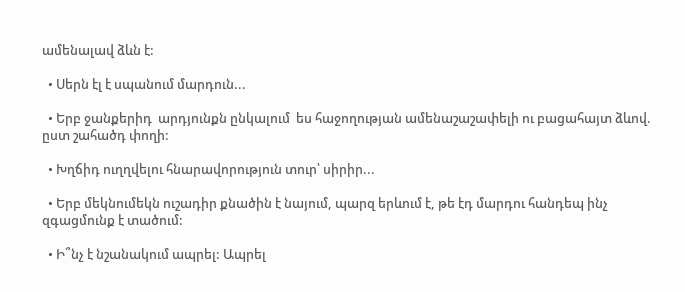ամենալավ ձևն է:

  • Սերն էլ է սպանում մարդուն...

  • Երբ ջանքերիդ  արդյունքն ընկալում  ես հաջողության ամենաշաշափելի ու բացահայտ ձևով.  ըստ շահածդ փողի:

  • Խղճիդ ուղղվելու հնարավորություն տուր՝ սիրիր...

  • Երբ մեկնումեկն ուշադիր քնածին է նայում, պարզ երևում է, թե էդ մարդու հանդեպ ինչ զգացմունք է տածում:

  • Ի՞նչ է նշանակում ապրել: Ապրել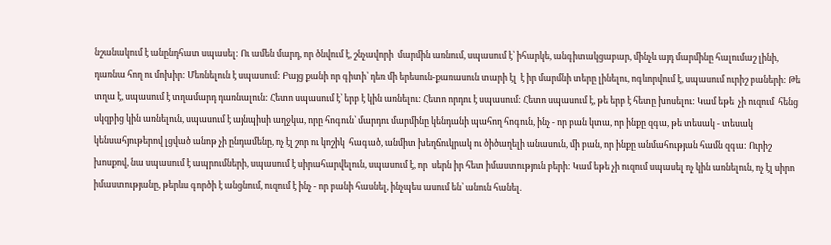նշանակում է անընդհատ սպասել: Ու ամեն մարդ, որ ծնվում է, շնչավորի  մարմին առնում, սպասում է՝ իհարկե, անգիտակցաբար, մինչև այդ մարմինը հալումաշ լինի, դառնա հող ու մոխիր: Մեռնելուն է սպասում: Բայց քանի որ գիտի՝ դեռ մի երեսուն-քառասուն տարի էլ  է իր մարմնի տերը լինելու, ոգևորվում է, սպասում ուրիշ բաների: Թե տղա է, սպասում է տղամարդ դառնալուն: Հետո սպասում է՝ երբ է կին առնելու: Հետո որդու է սպասում: Հետո սպասում է, թե երբ է հետը խոսելու: Կամ եթե  չի ուզում  հենց սկզբից կին առնելուն, սպասում է այնպիսի աղջկա, որը հոգուն՝ մարդու մարմինը կենդանի պահող հոգուն, ինչ - որ բան կտա, որ ինքը զգա, թե տեսակ - տեսակ կենսահյութերով լցված անոթ չի ընդամենը, ոչ էլ շոր ու կոշիկ  հագած, անմիտ խեղճուկրակ ու ծիծաղելի անասուն, մի բան, որ ինքը անմահության համն զգա: Ուրիշ խոսքով, նա սպասում է ապրումների, սպասում է սիրահարվելուն, սպասում է, որ  սերն իր հետ իմաստություն բերի: Կամ եթե չի ուզում սպասել ոչ կին առնելուն, ոչ էլ սիրո իմաստությանը, թերևս գործի է անցնում, ուզում է ինչ - որ բանի հասնել, ինչպես ասում են՝ անուն հանել.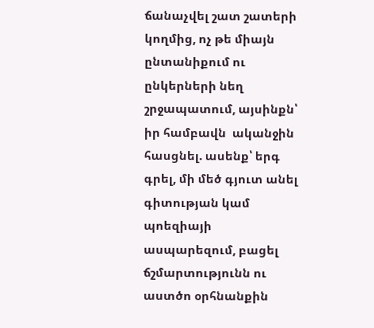ճանաչվել շատ շատերի կողմից, ոչ թե միայն ընտանիքում ու ընկերների նեղ շրջապատում, այսինքն՝ իր համբավն  ականջին հասցնել. ասենք՝ երգ գրել, մի մեծ գյուտ անել գիտության կամ պոեզիայի ասպարեզում, բացել ճշմարտությունն ու աստծո օրհնանքին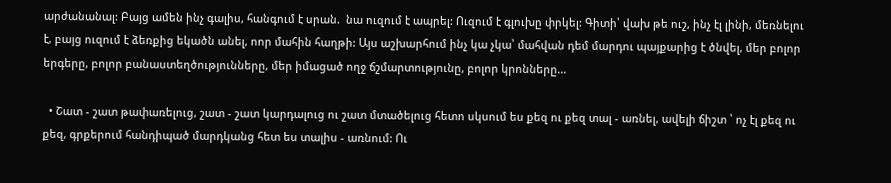արժանանալ: Բայց ամեն ինչ գալիս, հանգում է սրան.  նա ուզում է ապրել: Ուզում է գլուխը փրկել: Գիտի՝ վախ թե ուշ, ինչ էլ լինի, մեռնելու է, բայց ուզում է ձեռքից եկածն անել, ոոր մահին հաղթի: Այս աշխարհում ինչ կա չկա՝ մահվան դեմ մարդու պայքարից է ծնվել, մեր բոլոր երգերը, բոլոր բանաստեղծությունները, մեր իմացած ողջ ճշմարտությունը, բոլոր կրոնները...

  • Շատ - շատ թափառելուց, շատ - շատ կարդալուց ու շատ մտածելուց հետո սկսում ես քեզ ու քեզ տալ - առնել, ավելի ճիշտ ՝ ոչ էլ քեզ ու քեզ, գրքերում հանդիպած մարդկանց հետ ես տալիս - առնում: Ու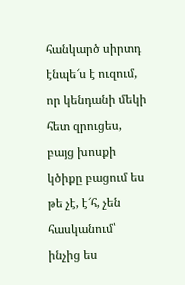հանկարծ սիրտդ  էնպե՜ս է ուզում, որ կենդանի մեկի հետ զրուցես, բայց խոսքի կծիքը բացում ես թե չէ, է՜հ, չեն հասկանում՝ ինչից ես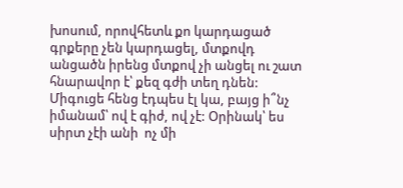խոսում, որովհետև քո կարդացած գրքերը չեն կարդացել, մտքովդ անցածն իրենց մտքով չի անցել ու շատ հնարավոր է՝ քեզ գժի տեղ դնեն: Միգուցե հենց էդպես էլ կա, բայց ի՞նչ իմանամ՝ ով է գիժ, ով չէ: Օրինակ՝ ես  սիրտ չէի անի  ոչ մի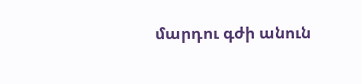մարդու գժի անուն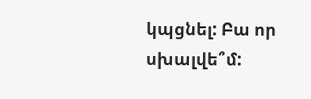կպցնել: Բա որ սխալվե՞մ: